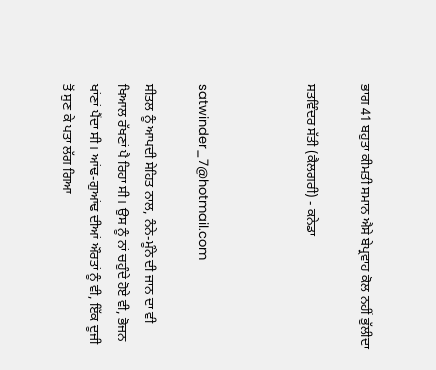ਭਾਗ 41 ਬਹੁਤਾ ਕੀਮਤੀ ਸਮਾਨ ਐਸੇ ਬੇਪ੍ਰਵਾਹ ਕੋਲ ਨਹੀਂ ਭੁੱਲੀਦਾ

ਸਤਵਿੰਦਰ ਸੱਤੀ (ਕੈਲਗਰੀ) - ਕਨੇਡਾ



satwinder_7@hotmail.com

ਸੀਤਲ ਨੂੰ ਆਪਦੀ ਸੇਹਿਤ ਨਾਲ, ਨੰਨੇ-ਮੂੰਨੇ ਦੀ ਜਾਨ ਦਾ ਵੀ ਖਿਆਲ ਰੱਖਣਾਂ ਪੈ ਰਿਹਾ ਸੀ। ਉਸ ਨੂੰ ਨਾਂ ਚਹੁੰਦੇ ਹੋਏ ਵੀ, ਭੋਜਨ ਖਾਂਣਾਂ ਪੈਂਦਾ ਸੀ। ਆਂਢ-ਗੁਆਂਢ ਦੀਆਂ ਔਰਤਾਂ ਨੂੰ ਵੀ, ਇੱਕ ਦੂਜੀ ਤੋਂ ਸੁਣ ਕੇ ਪਤਾ ਲੱਗ ਗਿਆ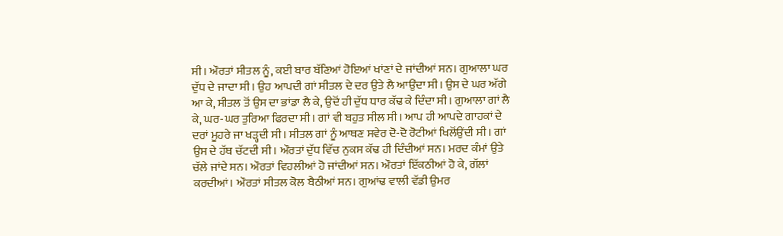ਸੀ। ਔਰਤਾਂ ਸੀਤਲ ਨੂੰ, ਕਈ ਬਾਰ ਬੱਣਿਆਂ ਹੋਇਆਂ ਖਾਂਣਾਂ ਦੇ ਜਾਂਦੀਆਂ ਸਨ। ਗੁਆਲਾ ਘਰ ਦੁੱਧ ਦੇ ਜਾਦਾ ਸੀ। ਉਹ ਆਪਦੀ ਗਾਂ ਸੀਤਲ ਦੇ ਦਰ ਉਤੇ ਲੈ ਆਉਂਦਾ ਸੀ। ਉਸ ਦੇ ਘਰ ਅੱਗੇ ਆ ਕੇ, ਸੀਤਲ ਤੋਂ ਉਸ ਦਾ ਭਾਂਡਾ ਲੈ ਕੇ, ਉਦੋਂ ਹੀ ਦੁੱਧ ਧਾਰ ਕੱਢ ਕੇ ਦਿੰਦਾ ਸੀ। ਗੁਆਲਾ ਗਾਂ ਲੈ ਕੇ, ਘਰ-ਘਰ ਤੁਰਿਆ ਫਿਰਦਾ ਸੀ। ਗਾਂ ਵੀ ਬਹੁਤ ਸੀਲ ਸੀ। ਆਪ ਹੀ ਆਪਦੇ ਗਾਹਕਾਂ ਦੇ ਦਰਾਂ ਮੂਹਰੇ ਜਾ ਖੜ੍ਹਦੀ ਸੀ। ਸੀਤਲ ਗਾਂ ਨੂੰ ਆਥਣ ਸਵੇਰ ਦੋ-ਦੋ ਰੋਟੀਆਂ ਖਿਲੋਂਉਂਦੀ ਸੀ। ਗਾਂ ਉਸ ਦੇ ਹੱਥ ਚੱਟਦੀ ਸੀ। ਔਰਤਾਂ ਦੁੱਧ ਵਿੱਚ ਨੁਕਸ ਕੱਢ ਹੀ ਦਿੰਦੀਆਂ ਸਨ। ਮਰਦ ਕੰਮਾਂ ਉਤੇ ਚੱਲੇ ਜਾਂਦੇ ਸਨ। ਔਰਤਾਂ ਵਿਹਲੀਆਂ ਹੋ ਜਾਂਦੀਆਂ ਸਨ। ਔਰਤਾਂ ਇੱਕਠੀਆਂ ਹੋ ਕੇ, ਗੱਲਾਂ ਕਰਦੀਆਂ। ਔਰਤਾਂ ਸੀਤਲ ਕੋਲ ਬੈਠੀਆਂ ਸਨ। ਗੁਆਂਢ ਵਾਲੀ ਵੱਡੀ ਉਮਰ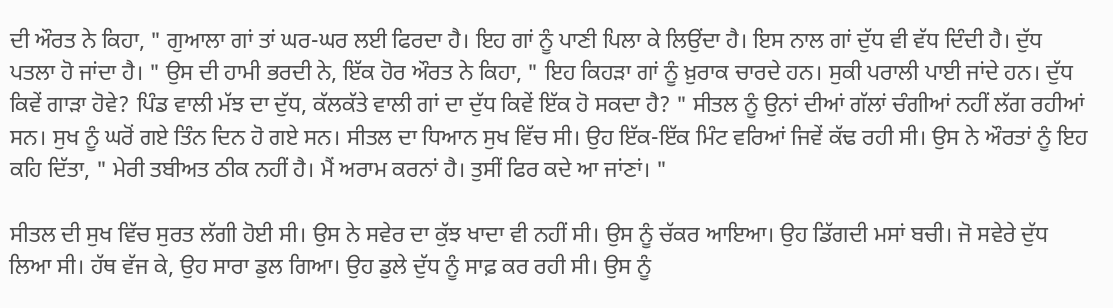ਦੀ ਔਰਤ ਨੇ ਕਿਹਾ, " ਗੁਆਲਾ ਗਾਂ ਤਾਂ ਘਰ-ਘਰ ਲਈ ਫਿਰਦਾ ਹੈ। ਇਹ ਗਾਂ ਨੂੰ ਪਾਣੀ ਪਿਲਾ ਕੇ ਲਿਉਂਦਾ ਹੈ। ਇਸ ਨਾਲ ਗਾਂ ਦੁੱਧ ਵੀ ਵੱਧ ਦਿੰਦੀ ਹੈ। ਦੁੱਧ ਪਤਲਾ ਹੋ ਜਾਂਦਾ ਹੈ। " ਉਸ ਦੀ ਹਾਮੀ ਭਰਦੀ ਨੇ, ਇੱਕ ਹੋਰ ਔਰਤ ਨੇ ਕਿਹਾ, " ਇਹ ਕਿਹੜਾ ਗਾਂ ਨੂੰ ਖ਼ੁਰਾਕ ਚਾਰਦੇ ਹਨ। ਸੁਕੀ ਪਰਾਲੀ ਪਾਈ ਜਾਂਦੇ ਹਨ। ਦੁੱਧ ਕਿਵੇਂ ਗਾੜਾ ਹੋਵੇ? ਪਿੰਡ ਵਾਲੀ ਮੱਝ ਦਾ ਦੁੱਧ, ਕੱਲਕੱਤੇ ਵਾਲੀ ਗਾਂ ਦਾ ਦੁੱਧ ਕਿਵੇਂ ਇੱਕ ਹੋ ਸਕਦਾ ਹੈ? " ਸੀਤਲ ਨੂੰ ਉਨਾਂ ਦੀਆਂ ਗੱਲਾਂ ਚੰਗੀਆਂ ਨਹੀਂ ਲੱਗ ਰਹੀਆਂ ਸਨ। ਸੁਖ ਨੂੰ ਘਰੋਂ ਗਏ ਤਿੰਨ ਦਿਨ ਹੋ ਗਏ ਸਨ। ਸੀਤਲ ਦਾ ਧਿਆਨ ਸੁਖ ਵਿੱਚ ਸੀ। ਉਹ ਇੱਕ-ਇੱਕ ਮਿੰਟ ਵਰਿਆਂ ਜਿਵੇਂ ਕੱਢ ਰਹੀ ਸੀ। ਉਸ ਨੇ ਔਰਤਾਂ ਨੂੰ ਇਹ ਕਹਿ ਦਿੱਤਾ, " ਮੇਰੀ ਤਬੀਅਤ ਠੀਕ ਨਹੀਂ ਹੈ। ਮੈਂ ਅਰਾਮ ਕਰਨਾਂ ਹੈ। ਤੁਸੀਂ ਫਿਰ ਕਦੇ ਆ ਜਾਂਣਾਂ। "

ਸੀਤਲ ਦੀ ਸੁਖ ਵਿੱਚ ਸੁਰਤ ਲੱਗੀ ਹੋਈ ਸੀ। ਉਸ ਨੇ ਸਵੇਰ ਦਾ ਕੁੱਝ ਖਾਦਾ ਵੀ ਨਹੀਂ ਸੀ। ਉਸ ਨੂੰ ਚੱਕਰ ਆਇਆ। ਉਹ ਡਿੱਗਦੀ ਮਸਾਂ ਬਚੀ। ਜੋ ਸਵੇਰੇ ਦੁੱਧ ਲਿਆ ਸੀ। ਹੱਥ ਵੱਜ ਕੇ, ਉਹ ਸਾਰਾ ਡੁਲ ਗਿਆ। ਉਹ ਡੁਲੇ ਦੁੱਧ ਨੂੰ ਸਾਫ਼ ਕਰ ਰਹੀ ਸੀ। ਉਸ ਨੂੰ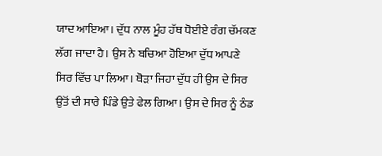ਯਾਦ ਆਇਆ। ਦੁੱਧ ਨਾਲ ਮੂੰਹ ਹੱਥ ਧੋਈਏ ਰੰਗ ਚੱਮਕਣ ਲੱਗ ਜਾਦਾ ਹੈ। ਉਸ ਨੇ ਬਚਿਆ ਹੋਇਆ ਦੁੱਧ ਆਪਣੇ ਸਿਰ ਵਿੱਚ ਪਾ ਲਿਆ। ਥੋੜਾ ਜਿਹਾ ਦੁੱਧ ਹੀ ਉਸ ਦੇ ਸਿਰ ਉਤੋਂ ਦੀ ਸਾਰੇ ਪਿੰਡੇ ਉਤੇ ਫੇਲ ਗਿਆ। ਉਸ ਦੇ ਸਿਰ ਨੂੰ ਠੰਡ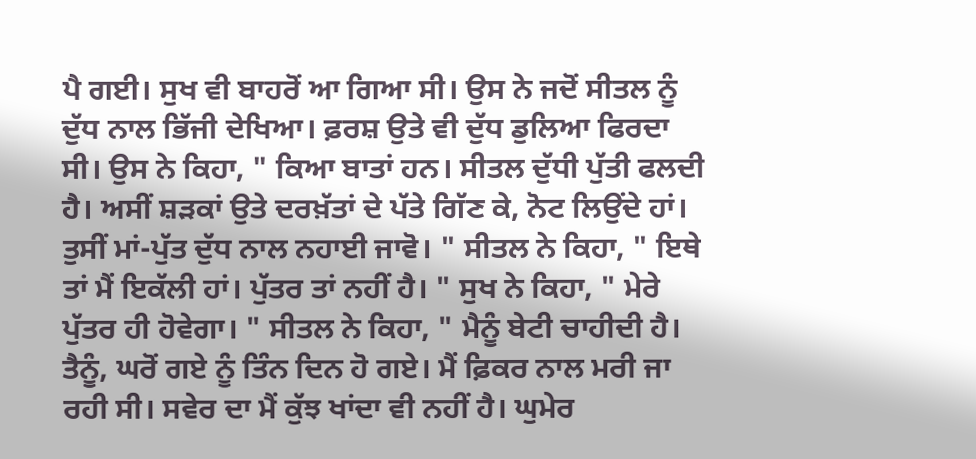ਪੈ ਗਈ। ਸੁਖ ਵੀ ਬਾਹਰੋਂ ਆ ਗਿਆ ਸੀ। ਉਸ ਨੇ ਜਦੋਂ ਸੀਤਲ ਨੂੰ ਦੁੱਧ ਨਾਲ ਭਿੱਜੀ ਦੇਖਿਆ। ਫ਼ਰਸ਼ ਉਤੇ ਵੀ ਦੁੱਧ ਡੁਲਿਆ ਫਿਰਦਾ ਸੀ। ਉਸ ਨੇ ਕਿਹਾ, " ਕਿਆ ਬਾਤਾਂ ਹਨ। ਸੀਤਲ ਦੁੱਧੀ ਪੁੱਤੀ ਫਲਦੀ ਹੈ। ਅਸੀਂ ਸ਼ੜਕਾਂ ਉਤੇ ਦਰਖ਼ੱਤਾਂ ਦੇ ਪੱਤੇ ਗਿੱਣ ਕੇ, ਨੋਟ ਲਿਉਂਦੇ ਹਾਂ। ਤੁਸੀਂ ਮਾਂ-ਪੁੱਤ ਦੁੱਧ ਨਾਲ ਨਹਾਈ ਜਾਵੋ। " ਸੀਤਲ ਨੇ ਕਿਹਾ, " ਇਥੇ ਤਾਂ ਮੈਂ ਇਕੱਲੀ ਹਾਂ। ਪੁੱਤਰ ਤਾਂ ਨਹੀਂ ਹੈ। " ਸੁਖ ਨੇ ਕਿਹਾ, " ਮੇਰੇ ਪੁੱਤਰ ਹੀ ਹੋਵੇਗਾ। " ਸੀਤਲ ਨੇ ਕਿਹਾ, " ਮੈਨੂੰ ਬੇਟੀ ਚਾਹੀਦੀ ਹੈ। ਤੈਨੂੰ, ਘਰੋਂ ਗਏ ਨੂੰ ਤਿੰਨ ਦਿਨ ਹੋ ਗਏ। ਮੈਂ ਫ਼ਿਕਰ ਨਾਲ ਮਰੀ ਜਾ ਰਹੀ ਸੀ। ਸਵੇਰ ਦਾ ਮੈਂ ਕੁੱਝ ਖਾਂਦਾ ਵੀ ਨਹੀਂ ਹੈ। ਘੁਮੇਰ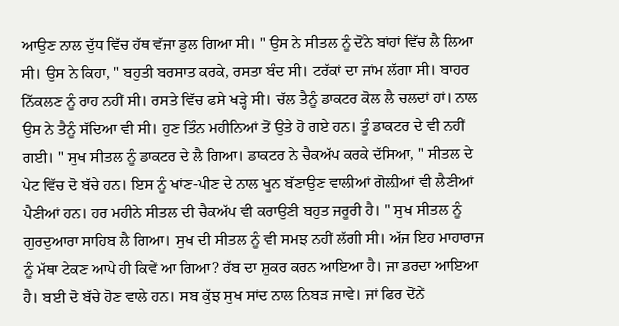ਆਉਣ ਨਾਲ ਦੁੱਧ ਵਿੱਚ ਹੱਥ ਵੱਜਾ ਡੁਲ ਗਿਆ ਸੀ। " ਉਸ ਨੇ ਸੀਤਲ ਨੂੰ ਦੋਂਨੇ ਬਾਂਹਾਂ ਵਿੱਚ ਲੈ ਲਿਆ ਸੀ। ਉਸ ਨੇ ਕਿਹਾ, " ਬਹੁਤੀ ਬਰਸਾਤ ਕਰਕੇ, ਰਸਤਾ ਬੰਦ ਸੀ। ਟਰੱਕਾਂ ਦਾ ਜਾਂਮ ਲੱਗਾ ਸੀ। ਬਾਹਰ ਨਿੱਕਲਣ ਨੂੰ ਰਾਹ ਨਹੀਂ ਸੀ। ਰਸਤੇ ਵਿੱਚ ਫਸੇ ਖੜ੍ਹੇ ਸੀ। ਚੱਲ ਤੈਨੂੰ ਡਾਕਟਰ ਕੋਲ ਲੈ ਚਲਦਾਂ ਹਾਂ। ਨਾਲ ਉਸ ਨੇ ਤੈਨੂੰ ਸੱਦਿਆ ਵੀ ਸੀ। ਹੁਣ ਤਿੰਨ ਮਹੀਨਿਆਂ ਤੋਂ ਉਤੇ ਹੋ ਗਏ ਹਨ। ਤੂੰ ਡਾਕਟਰ ਦੇ ਵੀ ਨਹੀਂ ਗਈ। " ਸੁਖ ਸੀਤਲ ਨੂੰ ਡਾਕਟਰ ਦੇ ਲੈ ਗਿਆ। ਡਾਕਟਰ ਨੇ ਚੈਕਅੱਪ ਕਰਕੇ ਦੱਸਿਆ, " ਸੀਤਲ ਦੇ ਪੇਟ ਵਿੱਚ ਦੋ ਬੱਚੇ ਹਨ। ਇਸ ਨੂੰ ਖਾਂਣ-ਪੀਣ ਦੇ ਨਾਲ ਖੂਨ ਬੱਣਾਉਣ ਵਾਲੀਆਂ ਗੋਲ਼ੀਆਂ ਵੀ ਲੈਣੀਆਂ ਪੈਣੀਆਂ ਹਨ। ਹਰ ਮਹੀਨੇ ਸੀਤਲ ਦੀ ਚੈਕਅੱਪ ਵੀ ਕਰਾਉਣੀ ਬਹੁਤ ਜਰੂਰੀ ਹੈ। " ਸੁਖ ਸੀਤਲ ਨੂੰ ਗੁਰਦੁਆਰਾ ਸਾਹਿਬ ਲੈ ਗਿਆ। ਸੁਖ ਦੀ ਸੀਤਲ ਨੂੰ ਵੀ ਸਮਝ ਨਹੀਂ ਲੱਗੀ ਸੀ। ਅੱਜ ਇਹ ਮਾਹਾਰਾਜ ਨੂੰ ਮੱਥਾ ਟੇਕਣ ਆਪੇ ਹੀ ਕਿਵੇਂ ਆ ਗਿਆ? ਰੱਬ ਦਾ ਸ਼ੁਕਰ ਕਰਨ ਆਇਆ ਹੈ। ਜਾ ਡਰਦਾ ਆਇਆ ਹੈ। ਬਈ ਦੋ ਬੱਚੇ ਹੋਣ ਵਾਲੇ ਹਨ। ਸਬ ਕੁੱਝ ਸੁਖ ਸਾਂਦ ਨਾਲ ਨਿਬੜ ਜਾਵੇ। ਜਾਂ ਫਿਰ ਦੋਂਨੇਂ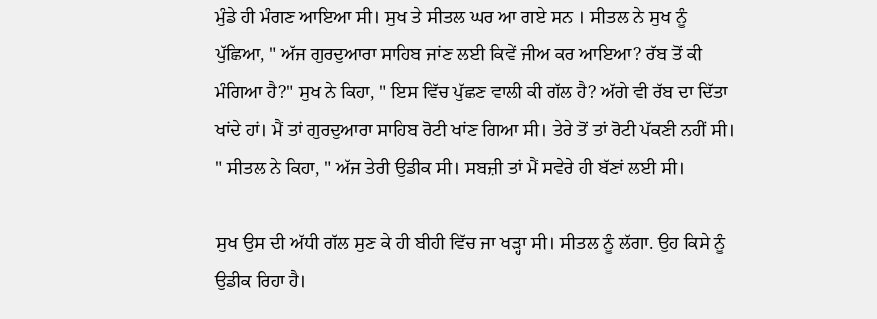ਮੁੰਡੇ ਹੀ ਮੰਗਣ ਆਇਆ ਸੀ। ਸੁਖ ਤੇ ਸੀਤਲ ਘਰ ਆ ਗਏ ਸਨ । ਸੀਤਲ ਨੇ ਸੁਖ ਨੂੰ ਪੁੱਛਿਆ, " ਅੱਜ ਗੁਰਦੁਆਰਾ ਸਾਹਿਬ ਜਾਂਣ ਲਈ ਕਿਵੇਂ ਜੀਅ ਕਰ ਆਇਆ? ਰੱਬ ਤੋਂ ਕੀ ਮੰਗਿਆ ਹੈ?" ਸੁਖ ਨੇ ਕਿਹਾ, " ਇਸ ਵਿੱਚ ਪੁੱਛਣ ਵਾਲੀ ਕੀ ਗੱਲ ਹੈ? ਅੱਗੇ ਵੀ ਰੱਬ ਦਾ ਦਿੱਤਾ ਖਾਂਦੇ ਹਾਂ। ਮੈਂ ਤਾਂ ਗੁਰਦੁਆਰਾ ਸਾਹਿਬ ਰੋਟੀ ਖਾਂਣ ਗਿਆ ਸੀ। ਤੇਰੇ ਤੋਂ ਤਾਂ ਰੋਟੀ ਪੱਕਣੀ ਨਹੀਂ ਸੀ। " ਸੀਤਲ ਨੇ ਕਿਹਾ, " ਅੱਜ ਤੇਰੀ ਉਡੀਕ ਸੀ। ਸਬਜ਼ੀ ਤਾਂ ਮੈਂ ਸਵੇਰੇ ਹੀ ਬੱਣਾਂ ਲਈ ਸੀ।

ਸੁਖ ਉਸ ਦੀ ਅੱਧੀ ਗੱਲ ਸੁਣ ਕੇ ਹੀ ਬੀਹੀ ਵਿੱਚ ਜਾ ਖੜ੍ਹਾ ਸੀ। ਸੀਤਲ ਨੂੰ ਲੱਗਾ. ਉਹ ਕਿਸੇ ਨੂੰ ਉਡੀਕ ਰਿਹਾ ਹੈ।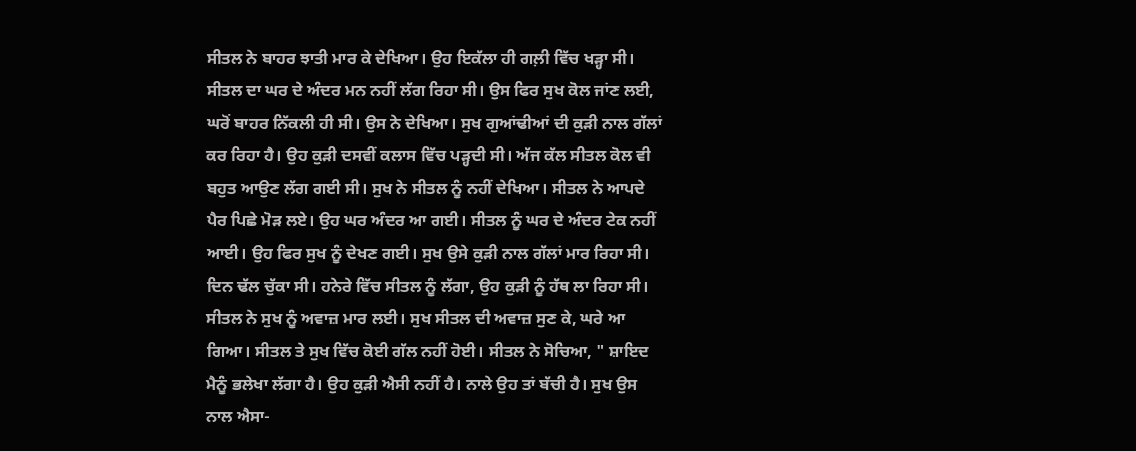ਸੀਤਲ ਨੇ ਬਾਹਰ ਝਾਤੀ ਮਾਰ ਕੇ ਦੇਖਿਆ। ਉਹ ਇਕੱਲਾ ਹੀ ਗਲ਼ੀ ਵਿੱਚ ਖੜ੍ਹਾ ਸੀ। ਸੀਤਲ ਦਾ ਘਰ ਦੇ ਅੰਦਰ ਮਨ ਨਹੀਂ ਲੱਗ ਰਿਹਾ ਸੀ। ਉਸ ਫਿਰ ਸੁਖ ਕੋਲ ਜਾਂਣ ਲਈ, ਘਰੋਂ ਬਾਹਰ ਨਿੱਕਲੀ ਹੀ ਸੀ। ਉਸ ਨੇ ਦੇਖਿਆ। ਸੁਖ ਗੁਆਂਢੀਆਂ ਦੀ ਕੁੜੀ ਨਾਲ ਗੱਲਾਂ ਕਰ ਰਿਹਾ ਹੈ। ਉਹ ਕੁੜੀ ਦਸਵੀਂ ਕਲਾਸ ਵਿੱਚ ਪੜ੍ਹਦੀ ਸੀ। ਅੱਜ ਕੱਲ ਸੀਤਲ ਕੋਲ ਵੀ ਬਹੁਤ ਆਉਣ ਲੱਗ ਗਈ ਸੀ। ਸੁਖ ਨੇ ਸੀਤਲ ਨੂੰ ਨਹੀਂ ਦੇਖਿਆ। ਸੀਤਲ ਨੇ ਆਪਦੇ ਪੈਰ ਪਿਛੇ ਮੋੜ ਲਏ। ਉਹ ਘਰ ਅੰਦਰ ਆ ਗਈ। ਸੀਤਲ ਨੂੰ ਘਰ ਦੇ ਅੰਦਰ ਟੇਕ ਨਹੀਂ ਆਈ। ਉਹ ਫਿਰ ਸੁਖ ਨੂੰ ਦੇਖਣ ਗਈ। ਸੁਖ ਉਸੇ ਕੁੜੀ ਨਾਲ ਗੱਲਾਂ ਮਾਰ ਰਿਹਾ ਸੀ। ਦਿਨ ਢੱਲ ਚੁੱਕਾ ਸੀ। ਹਨੇਰੇ ਵਿੱਚ ਸੀਤਲ ਨੂੰ ਲੱਗਾ, ਉਹ ਕੁੜੀ ਨੂੰ ਹੱਥ ਲਾ ਰਿਹਾ ਸੀ। ਸੀਤਲ ਨੇ ਸੁਖ ਨੂੰ ਅਵਾਜ਼ ਮਾਰ ਲਈ। ਸੁਖ ਸੀਤਲ ਦੀ ਅਵਾਜ਼ ਸੁਣ ਕੇ, ਘਰੇ ਆ ਗਿਆ। ਸੀਤਲ ਤੇ ਸੁਖ ਵਿੱਚ ਕੋਈ ਗੱਲ ਨਹੀਂ ਹੋਈ। ਸੀਤਲ ਨੇ ਸੋਚਿਆ, " ਸ਼ਾਇਦ ਮੈਨੂੰ ਭਲੇਖਾ ਲੱਗਾ ਹੈ। ਉਹ ਕੁੜੀ ਐਸੀ ਨਹੀਂ ਹੈ। ਨਾਲੇ ਉਹ ਤਾਂ ਬੱਚੀ ਹੈ। ਸੁਖ ਉਸ ਨਾਲ ਐਸਾ-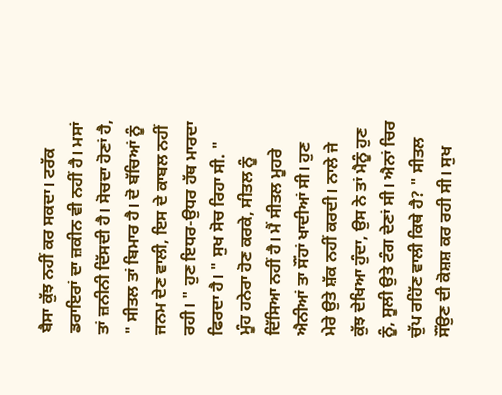ਬੈਸਾ ਕੁੱਝ ਨਹੀਂ ਕਰ ਸਕਦਾ। ਟਰੱਕ ਡਰਾਇਰਾਂ ਦਾ ਜ਼ਕੀਨ ਵੀ ਨਹੀਂ ਹੈ। ਮਸਾਂ ਤਾਂ ਜ਼ਨੀਨੀ ਦਿੱਸਦੀ ਹੈ। ਸੋਚਦਾ ਹੋਣਾਂ ਹੈ, " ਸੀਤਲ ਤਾਂ ਬਿਮਾਰ ਹੈ। ਦੋ ਬੱਚਿਆਂ ਨੂੰ ਜਨਮ ਦੇਣ ਵਾਲੀ, ਇਸ ਦੇ ਕਾਬਲ ਨਹੀਂ ਰਹੀ। " ਹੁਣ ਇਧਰ-ਉਧਰ ਹੱਥ ਮਾਰਦਾ ਫਿਰਦਾ ਹੈ। " ਸੁਖ ਸੋਚ ਰਿਹਾ ਸੀ. " ਮੂੰਹ ਹਨੇਰਾ ਹੋਣ ਕਰਕੇ, ਸੀਤਲ ਨੂੰ ਦਿੱਸਿਆ ਨਹੀਂ ਹੈ। ਮੈਂ ਸੀਤਲ ਮੂਹਰੇ ਐਨੀਆਂ ਤਾ ਸੌਂਹਾਂ ਖਾਦੀਆਂ ਸੀ। ਹੁਣ ਮੇਰੇ ਉਤੇ ਸ਼ੱਕ ਨਹੀਂ ਕਰਦੀ। ਨਾਲੇ ਜੇ ਕੁੱਝ ਦੇਖਿਆ ਹੁੰਦਾ, ਉਸ ਨੇ ਤਾਂ ਮੈਨੂੰ ਹੁਣ ਨੂੰ, ਸੂਲੀ ਉਤੇ ਟੰਗ ਦੇਣਾਂ ਸੀ। ਐਨਾਂ ਚਿਰ ਚੁੱਪ ਰਹਿੱਣ ਵਾਲੀ ਕਿਥੇ ਹੈ? " ਸੀਤਲ ਸੌਂਉਣ ਦੀ ਕੋਸ਼ਸ਼ ਕਰ ਰਹੀ ਸੀ। ਸੁਖ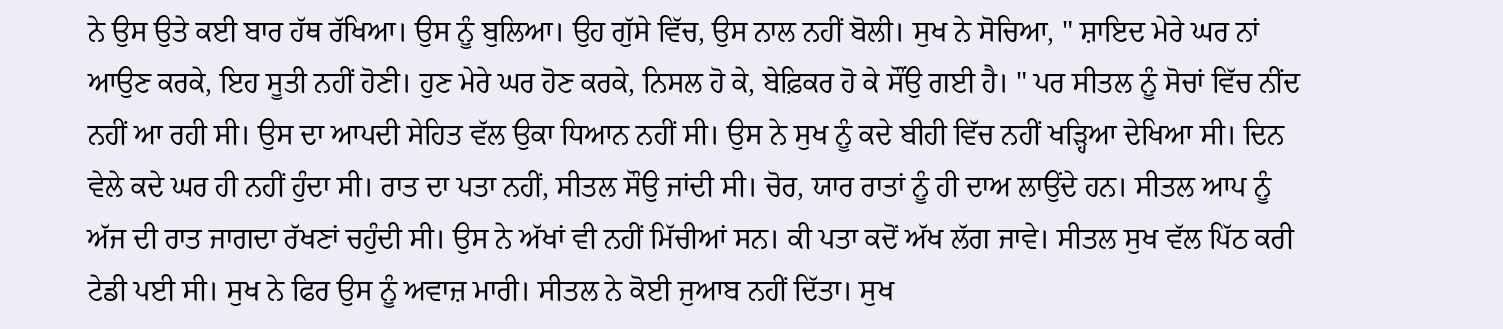ਨੇ ਉਸ ਉਤੇ ਕਈ ਬਾਰ ਹੱਥ ਰੱਖਿਆ। ਉਸ ਨੂੰ ਬੁਲਿਆ। ਉਹ ਗੁੱਸੇ ਵਿੱਚ, ਉਸ ਨਾਲ ਨਹੀਂ ਬੋਲੀ। ਸੁਖ ਨੇ ਸੋਚਿਆ, " ਸ਼ਾਇਦ ਮੇਰੇ ਘਰ ਨਾਂ ਆਉਣ ਕਰਕੇ, ਇਹ ਸੂਤੀ ਨਹੀਂ ਹੋਣੀ। ਹੁਣ ਮੇਰੇ ਘਰ ਹੋਣ ਕਰਕੇ, ਨਿਸਲ ਹੋ ਕੇ, ਬੇਫ਼ਿਕਰ ਹੋ ਕੇ ਸੌਂਉ ਗਈ ਹੈ। " ਪਰ ਸੀਤਲ ਨੂੰ ਸੋਚਾਂ ਵਿੱਚ ਨੀਂਦ ਨਹੀਂ ਆ ਰਹੀ ਸੀ। ਉਸ ਦਾ ਆਪਦੀ ਸੇਹਿਤ ਵੱਲ ਉਕਾ ਧਿਆਨ ਨਹੀਂ ਸੀ। ਉਸ ਨੇ ਸੁਖ ਨੂੰ ਕਦੇ ਬੀਹੀ ਵਿੱਚ ਨਹੀਂ ਖੜ੍ਹਿਆ ਦੇਖਿਆ ਸੀ। ਦਿਨ ਵੇਲੇ ਕਦੇ ਘਰ ਹੀ ਨਹੀਂ ਹੁੰਦਾ ਸੀ। ਰਾਤ ਦਾ ਪਤਾ ਨਹੀਂ, ਸੀਤਲ ਸੌਉ ਜਾਂਦੀ ਸੀ। ਚੋਰ, ਯਾਰ ਰਾਤਾਂ ਨੂੰ ਹੀ ਦਾਅ ਲਾਉਂਦੇ ਹਨ। ਸੀਤਲ ਆਪ ਨੂੰ ਅੱਜ ਦੀ ਰਾਤ ਜਾਗਦਾ ਰੱਖਣਾਂ ਚਹੁੰਦੀ ਸੀ। ਉਸ ਨੇ ਅੱਖਾਂ ਵੀ ਨਹੀਂ ਮਿੱਚੀਆਂ ਸਨ। ਕੀ ਪਤਾ ਕਦੋਂ ਅੱਖ ਲੱਗ ਜਾਵੇ। ਸੀਤਲ ਸੁਖ ਵੱਲ ਪਿੱਠ ਕਰੀ ਟੇਡੀ ਪਈ ਸੀ। ਸੁਖ ਨੇ ਫਿਰ ਉਸ ਨੂੰ ਅਵਾਜ਼ ਮਾਰੀ। ਸੀਤਲ ਨੇ ਕੋਈ ਜੁਆਬ ਨਹੀਂ ਦਿੱਤਾ। ਸੁਖ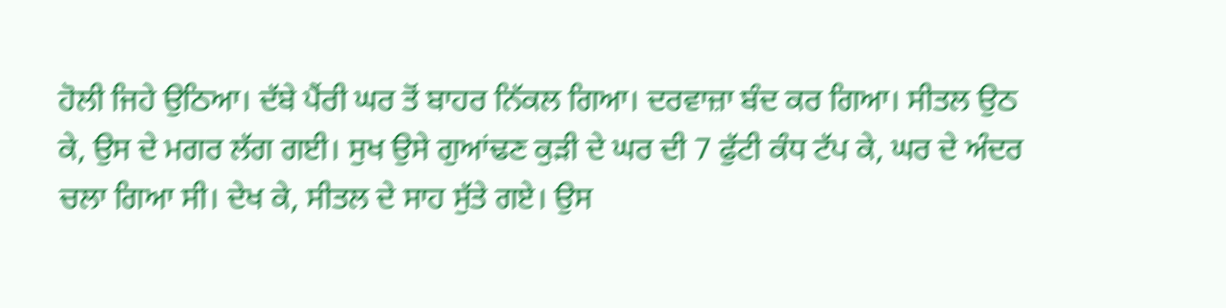ਹੋਲੀ ਜਿਹੇ ਉਠਿਆ। ਦੱਬੇ ਪੈਂਰੀ ਘਰ ਤੋਂ ਬਾਹਰ ਨਿੱਕਲ ਗਿਆ। ਦਰਵਾਜ਼ਾ ਬੰਦ ਕਰ ਗਿਆ। ਸੀਤਲ ਉਠ ਕੇ, ਉਸ ਦੇ ਮਗਰ ਲੱਗ ਗਈ। ਸੁਖ ਉਸੇ ਗੁਆਂਢਣ ਕੁੜੀ ਦੇ ਘਰ ਦੀ 7 ਫੁੱਟੀ ਕੰਧ ਟੱਪ ਕੇ, ਘਰ ਦੇ ਅੰਦਰ ਚਲਾ ਗਿਆ ਸੀ। ਦੇਖ ਕੇ, ਸੀਤਲ ਦੇ ਸਾਹ ਸੁੱਤੇ ਗਏ। ਉਸ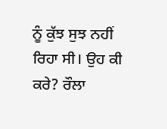ਨੂੰ ਕੁੱਝ ਸੁਝ ਨਹੀਂ ਰਿਹਾ ਸੀ। ਉਹ ਕੀ ਕਰੇ? ਰੌਲਾ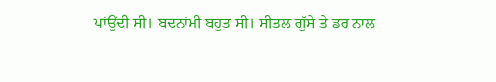ਪਾਂਉਂਦੀ ਸੀ। ਬਦਨਾਂਮੀ ਬਹੁਤ ਸੀ। ਸੀਤਲ ਗੁੱਸੇ ਤੇ ਡਰ ਨਾਲ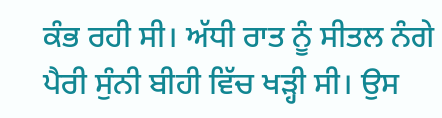ਕੰਭ ਰਹੀ ਸੀ। ਅੱਧੀ ਰਾਤ ਨੂੰ ਸੀਤਲ ਨੰਗੇ ਪੈਰੀ ਸੁੰਨੀ ਬੀਹੀ ਵਿੱਚ ਖੜ੍ਹੀ ਸੀ। ਉਸ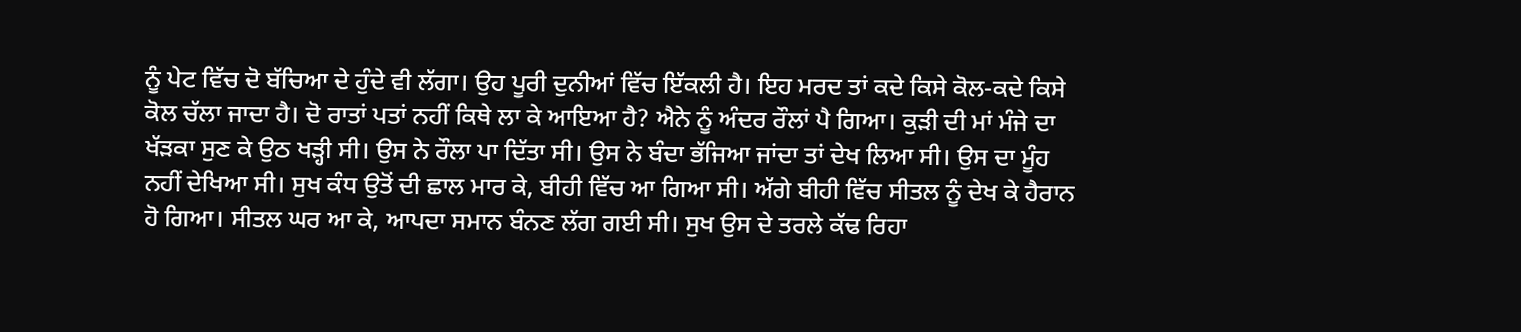ਨੂੰ ਪੇਟ ਵਿੱਚ ਦੋ ਬੱਚਿਆ ਦੇ ਹੁੰਦੇ ਵੀ ਲੱਗਾ। ਉਹ ਪੂਰੀ ਦੁਨੀਆਂ ਵਿੱਚ ਇੱਕਲੀ ਹੈ। ਇਹ ਮਰਦ ਤਾਂ ਕਦੇ ਕਿਸੇ ਕੋਲ-ਕਦੇ ਕਿਸੇ ਕੋਲ ਚੱਲਾ ਜਾਦਾ ਹੈ। ਦੋ ਰਾਤਾਂ ਪਤਾਂ ਨਹੀਂ ਕਿਥੇ ਲਾ ਕੇ ਆਇਆ ਹੈ? ਐਨੇ ਨੂੰ ਅੰਦਰ ਰੌਲਾਂ ਪੈ ਗਿਆ। ਕੁੜੀ ਦੀ ਮਾਂ ਮੰਜੇ ਦਾ ਖੱੜਕਾ ਸੁਣ ਕੇ ਉਠ ਖੜ੍ਹੀ ਸੀ। ਉਸ ਨੇ ਰੌਲਾ ਪਾ ਦਿੱਤਾ ਸੀ। ਉਸ ਨੇ ਬੰਦਾ ਭੱਜਿਆ ਜਾਂਦਾ ਤਾਂ ਦੇਖ ਲਿਆ ਸੀ। ਉਸ ਦਾ ਮੂੰਹ ਨਹੀਂ ਦੇਖਿਆ ਸੀ। ਸੁਖ ਕੰਧ ਉਤੋਂ ਦੀ ਛਾਲ ਮਾਰ ਕੇ, ਬੀਹੀ ਵਿੱਚ ਆ ਗਿਆ ਸੀ। ਅੱਗੇ ਬੀਹੀ ਵਿੱਚ ਸੀਤਲ ਨੂੰ ਦੇਖ ਕੇ ਹੈਰਾਨ ਹੋ ਗਿਆ। ਸੀਤਲ ਘਰ ਆ ਕੇ, ਆਪਦਾ ਸਮਾਨ ਬੰਨਣ ਲੱਗ ਗਈ ਸੀ। ਸੁਖ ਉਸ ਦੇ ਤਰਲੇ ਕੱਢ ਰਿਹਾ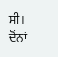ਸੀ। ਦੋਂਨਾਂ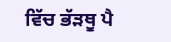ਵਿੱਚ ਭੱੜਥੂ ਪੈ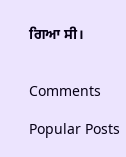ਗਿਆ ਸੀ।


Comments

Popular Posts